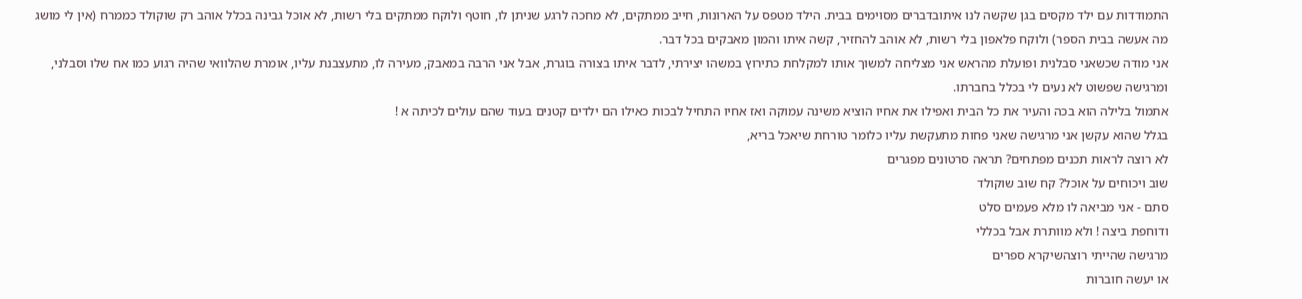התמודדות עם ילד מקסים בגן שקשה לנו איתובדברים מסוימים בבית. הילד מטפס על הארונות, חייב ממתקים, לא מחכה לרגע שניתן לו, חוטף ולוקח ממתקים בלי רשות, לא אוכל גבינה בכלל אוהב רק שוקולד כממרח (אין לי מושג מה אעשה בבית הספר) ולוקח פלאפון בלי רשות, לא אוהב להחזיר, קשה איתו והמון מאבקים בכל דבר.
אני מודה שכשאני סבלנית ופועלת מהראש אני מצליחה למשוך אותו למקלחת כתירוץ במשהו יצירתי, לדבר איתו בצורה בוגרת, אבל אני הרבה במאבק, מעירה לו, מתעצבנת עליו, אומרת שהלוואי שהיה רגוע כמו אח שלו וסבלני,
ומרגישה שפשוט לא נעים לי בכלל בחברתו.
אתמול בלילה הוא בכה והעיר את כל הבית ואפילו את אחיו הוציא משינה עמוקה ואז אחיו התחיל לבכות כאילו הם ילדים קטנים בעוד שהם עולים לכיתה א !
בגלל שהוא עקשן אני מרגישה שאני פחות מתעקשת עליו כלומר טורחת שיאכל בריא,
לא רוצה לראות תכנים מפתחים? תראה סרטונים מפגרים
שוב ויכוחים על אוכל? קח שוב שוקולד
סתם - אני מביאה לו מלא פעמים סלט
ודוחפת ביצה ! ולא מוותרת אבל בכללי
מרגישה שהייתי רוצהשיקרא ספרים
או יעשה חוברות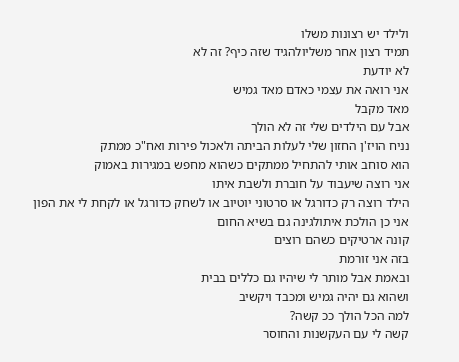ולילד יש רצונות משלו
תמיד רצון אחר משליולהגיד שזה כיף? זה לא
לא יודעת
אני רואה את עצמי כאדם מאד גמיש
מאד מקבל
אבל עם הילדים שלי זה לא הולך
נניח הויז'ן החזון שלי לעלות הביתה ולאכול פירות ואח"כ ממתק
הוא סוחב אותי להתחיל ממתקים כשהוא מחפש במגירות באמוק
אני רוצה שיעבוד על חוברת ולשבת איתו
הילד רוצה רק כדורגל או סרטוני יוטיוב או לשחק כדורגל או לקחת לי את הפון
אני כן הולכת איתולגינה גם בשיא החום
קונה ארטיקים כשהם רוצים
בזה אני זורמת
ובאמת אבל מותר לי שיהיו גם כללים בבית
ושהוא גם יהיה גמיש ומכבד ויקשיב
למה הכל הולך ככ קשה?
קשה לי עם העקשנות והחוסר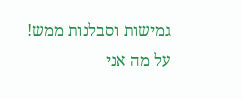גמישות וסבלנות ממש!
על מה אני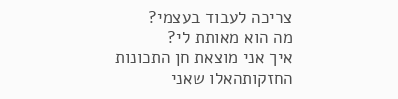צריכה לעבוד בעצמי?
מה הוא מאותת לי?
איך אני מוצאת חן התכונות החזקותהאלו שאני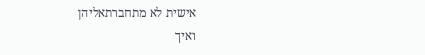אישית לא מתחברתאליהן
ואיך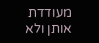מעודדת אותן ולא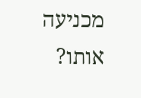מכניעה אותו?